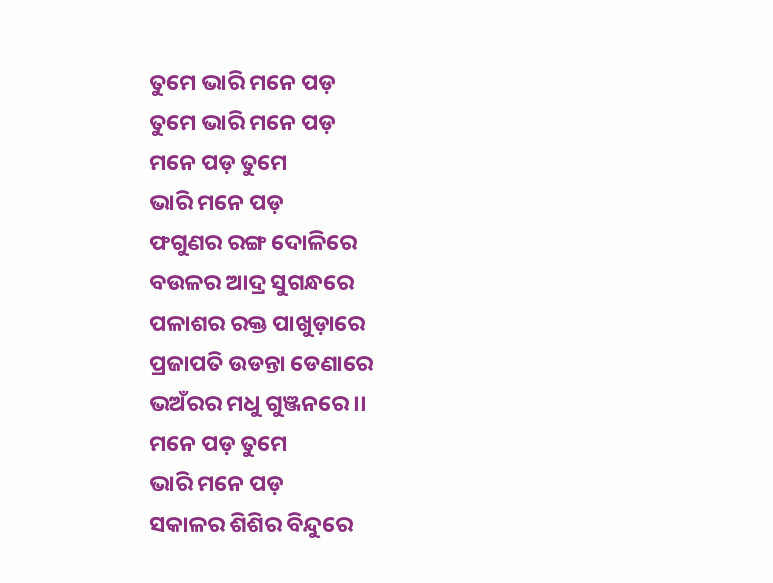ତୁମେ ଭାରି ମନେ ପଡ଼
ତୁମେ ଭାରି ମନେ ପଡ଼
ମନେ ପଡ଼ ତୁମେ
ଭାରି ମନେ ପଡ଼
ଫଗୁଣର ରଙ୍ଗ ଦୋଳିରେ
ବଉଳର ଆଦ୍ର ସୁଗନ୍ଧରେ
ପଳାଶର ରକ୍ତ ପାଖୁଡ଼ାରେ
ପ୍ରଜାପତି ଉଡନ୍ତା ଡେଣାରେ
ଭଅଁରର ମଧୁ ଗୁଞ୍ଜନରେ ।।
ମନେ ପଡ଼ ତୁମେ
ଭାରି ମନେ ପଡ଼
ସକାଳର ଶିଶିର ବିନ୍ଦୁରେ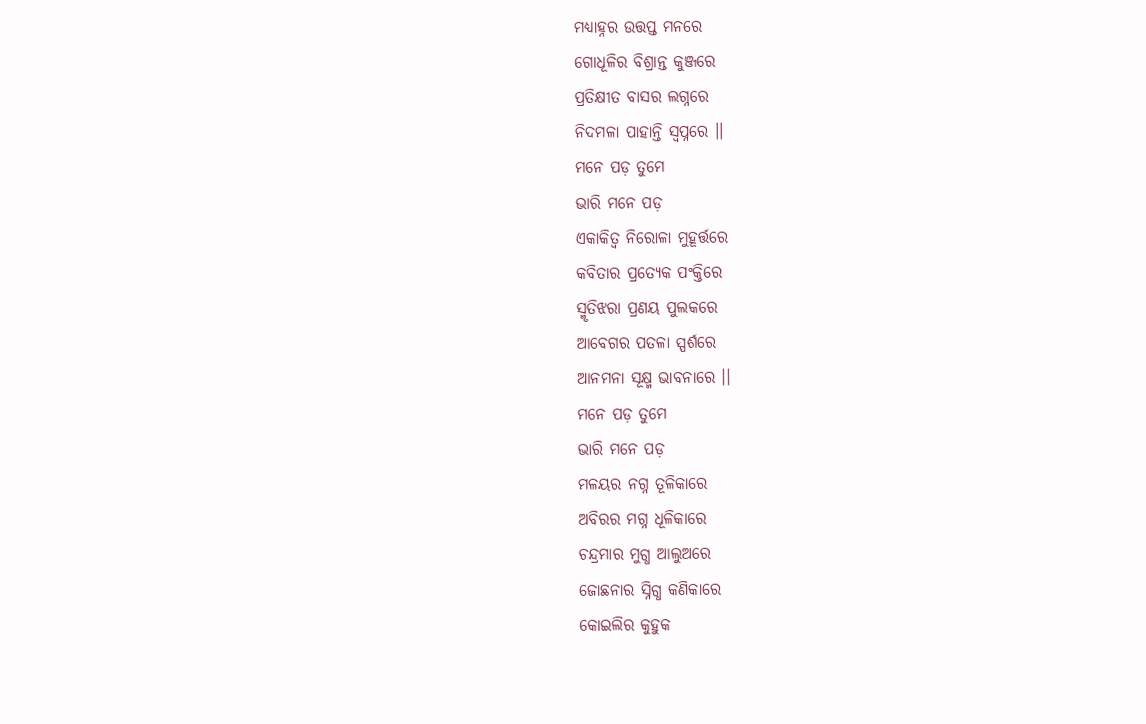ମଧ୍ୟାହ୍ନର ଉତ୍ତପ୍ତ ମନରେ
ଗୋଧୂଳିର ବିଶ୍ରାନ୍ତ କୁଞ୍ଜରେ
ପ୍ରତିକ୍ଷୀତ ବାସର ଲଗ୍ନରେ
ନିଦମଳା ପାହାନ୍ତି ସ୍ୱପ୍ନରେ ।।
ମନେ ପଡ଼ ତୁମେ
ଭାରି ମନେ ପଡ଼
ଏକାକିତ୍ୱ ନିରୋଳା ମୁହୂର୍ତ୍ତରେ
କବିତାର ପ୍ରତ୍ୟେକ ପଂକ୍ତିରେ
ସ୍ମୃତିଝରା ପ୍ରଣୟ ପୁଲକରେ
ଆବେଗର ପତଳା ସ୍ପର୍ଶରେ
ଆନମନା ସୂକ୍ଷ୍ମ ଭାବନାରେ ।।
ମନେ ପଡ଼ ତୁମେ
ଭାରି ମନେ ପଡ଼
ମଳୟର ନଗ୍ନ ତୂଳିକାରେ
ଅବିରର ମଗ୍ନ ଧୂଳିକାରେ
ଚନ୍ଦ୍ରମାର ମୁଗ୍ଧ ଆଲୁଅରେ
ଜୋଛନାର ସ୍ନିଗ୍ଧ କଣିକାରେ
କୋଇଲିର କୁହୁକ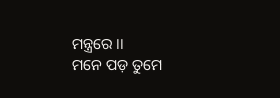ମନ୍ତ୍ରରେ ।।
ମନେ ପଡ଼ ତୁମେ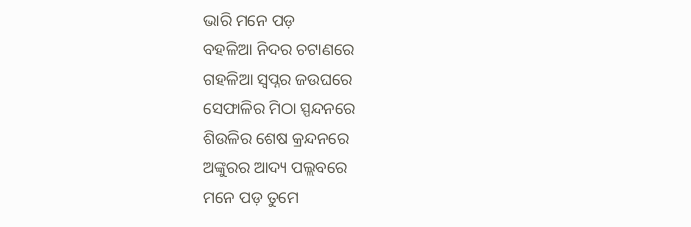ଭାରି ମନେ ପଡ଼
ବହଳିଆ ନିଦର ଚଟାଣରେ
ଗହଳିଆ ସ୍ୱପ୍ନର ଜଉଘରେ
ସେଫାଳିର ମିଠା ସ୍ପନ୍ଦନରେ
ଶିଉଳିର ଶେଷ କ୍ରନ୍ଦନରେ
ଅଙ୍କୁରର ଆଦ୍ୟ ପଲ୍ଲବରେ
ମନେ ପଡ଼ ତୁମେ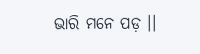ଭାରି ମନେ ପଡ଼ ।।